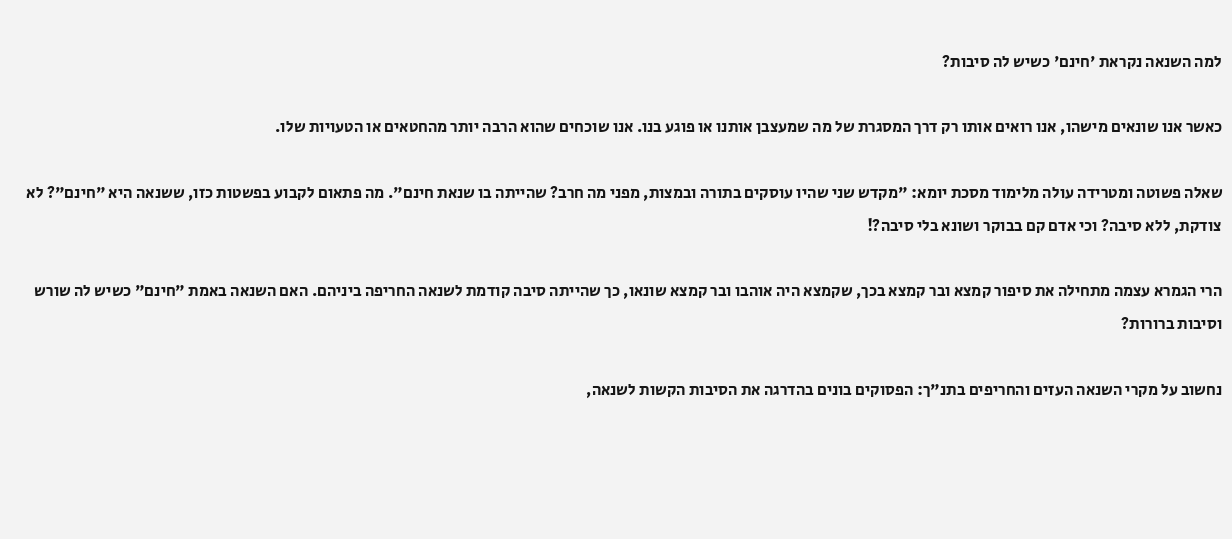למה השנאה נקראת 'חינם' כשיש לה סיבות?

כאשר אנו שונאים מישהו, אנו רואים אותו רק דרך המסגרת של מה שמעצבן אותנו או פוגע בנו. אנו שוכחים שהוא הרבה יותר מהחטאים או הטעויות שלו.

שאלה פשוטה ומטרידה עולה מלימוד מסכת יומא: "מקדש שני שהיו עוסקים בתורה ובמצות, מפני מה חרב? שהייתה בו שנאת חינם". מה פתאום לקבוע בפשטות כזו, ששנאה היא "חינם"? לא צודקת, ללא סיבה? וכי אדם קם בבוקר ושונא בלי סיבה?!

הרי הגמרא עצמה מתחילה את סיפור קמצא ובר קמצא בכך, שקמצא היה אוהבו ובר קמצא שונאו, כך שהייתה סיבה קודמת לשנאה החריפה ביניהם. האם השנאה באמת "חינם" כשיש לה שורש וסיבות ברורות?

נחשוב על מקרי השנאה העזים והחריפים בתנ"ך: הפסוקים בונים בהדרגה את הסיבות הקשות לשנאה,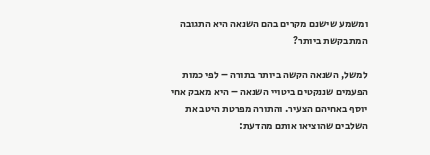ומשמע שישנם מקרים בהם השנאה היא התגובה המתבקשת ביותר?

למשל, השנאה הקשה ביותר בתורה – לפי כמות הפעמים שננקטים ביטויי השנאה – היא מאבק אחי יוסף באחיהם הצעיר. והתורה מפרטת היטב את השלבים שהוציאו אותם מהדעת: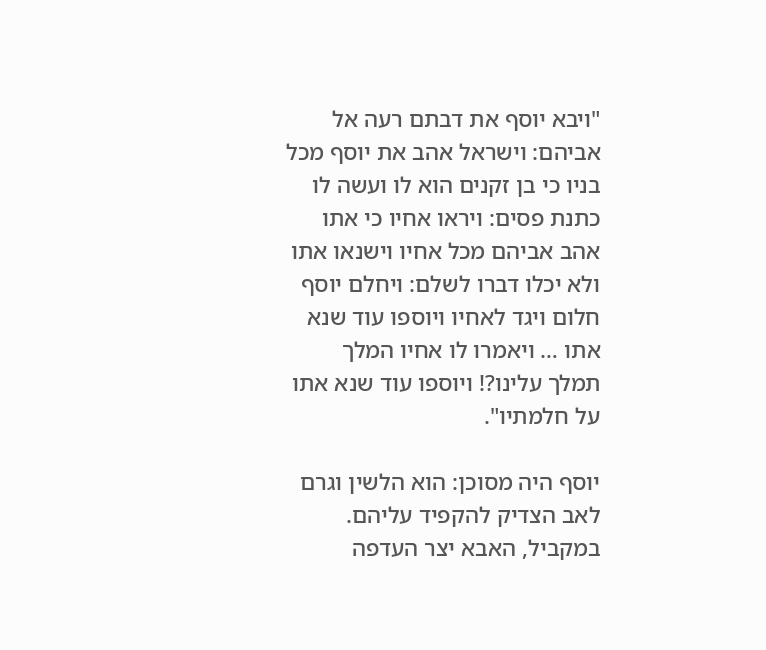"ויבא יוסף את דבתם רעה אל אביהם: וישראל אהב את יוסף מכל בניו כי בן זקנים הוא לו ועשה לו כתנת פסים: ויראו אחיו כי אתו אהב אביהם מכל אחיו וישנאו אתו ולא יכלו דברו לשלם: ויחלם יוסף חלום ויגד לאחיו ויוספו עוד שנא אתו … ויאמרו לו אחיו המלך תמלך עלינו?! ויוספו עוד שנא אתו על חלמתיו".

יוסף היה מסוכן: הוא הלשין וגרם לאב הצדיק להקפיד עליהם. במקביל, האבא יצר העדפה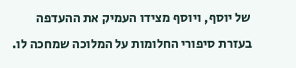של יוסף, ויוסף מצידו העמיק את ההעדפה בעזרת סיפורי החלומות על המלוכה שמחכה לו.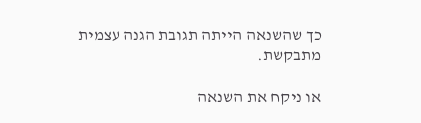כך שהשנאה הייתה תגובת הגנה עצמית מתבקשת.

או ניקח את השנאה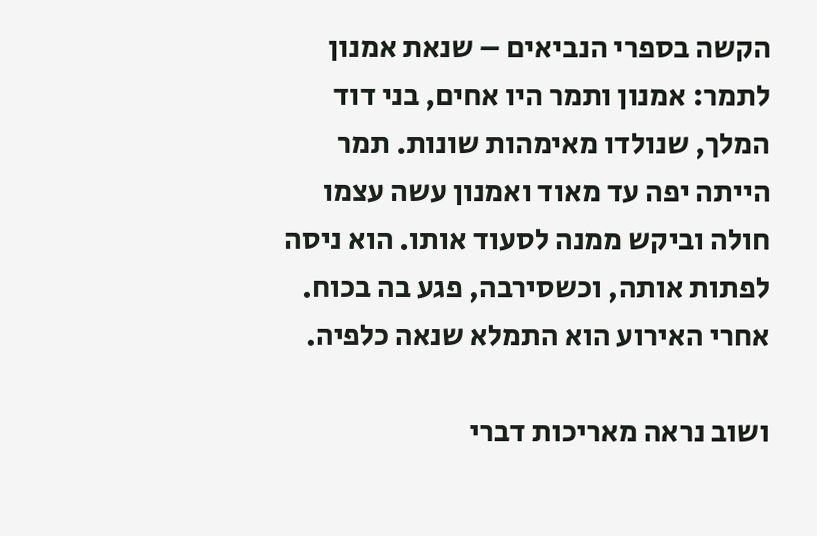הקשה בספרי הנביאים – שנאת אמנון לתמר: אמנון ותמר היו אחים, בני דוד המלך, שנולדו מאימהות שונות. תמר הייתה יפה עד מאוד ואמנון עשה עצמו חולה וביקש ממנה לסעוד אותו. הוא ניסה לפתות אותה, וכשסירבה, פגע בה בכוח. אחרי האירוע הוא התמלא שנאה כלפיה.

ושוב נראה מאריכות דברי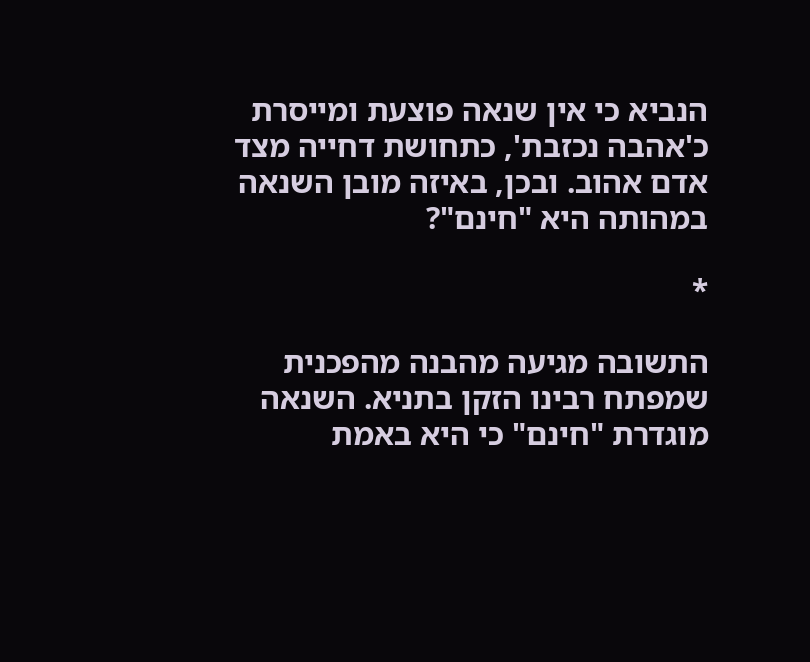הנביא כי אין שנאה פוצעת ומייסרת כ'אהבה נכזבת', כתחושת דחייה מצד אדם אהוב. ובכן, באיזה מובן השנאה במהותה היא "חינם"?

*

התשובה מגיעה מהבנה מהפכנית שמפתח רבינו הזקן בתניא. השנאה מוגדרת "חינם" כי היא באמת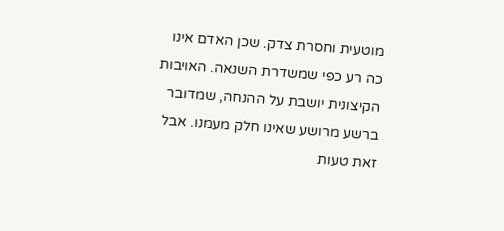מוטעית וחסרת צדק. שכן האדם אינו כה רע כפי שמשדרת השנאה. האויבות הקיצונית יושבת על ההנחה, שמדובר ברשע מרושע שאינו חלק מעמנו. אבל זאת טעות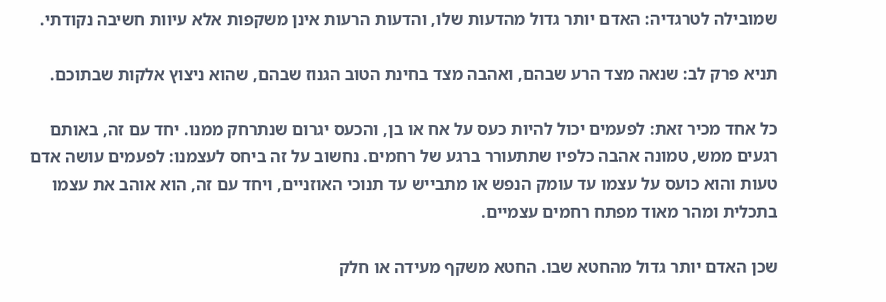שמובילה לטרגדיה: האדם יותר גדול מהדעות שלו, והדעות הרעות אינן משקפות אלא עיוות חשיבה נקודתי.

תניא פרק לב: שנאה מצד הרע שבהם, ואהבה מצד בחינת הטוב הגנוז שבהם, שהוא ניצוץ אלקות שבתוכם.

כל אחד מכיר זאת: לפעמים יכול להיות כעס על אח או בן, והכעס יגרום שנתרחק ממנו. יחד עם זה, באותם רגעים ממש, טמונה אהבה כלפיו שתתעורר ברגע של רחמים. נחשוב על זה ביחס לעצמנו: לפעמים עושה אדם טעות והוא כועס על עצמו עד עומק הנפש או מתבייש עד תנוכי האוזניים, ויחד עם זה, הוא אוהב את עצמו בתכלית ומהר מאוד מפתח רחמים עצמיים.

שכן האדם יותר גדול מהחטא שבו. החטא משקף מעידה או חלק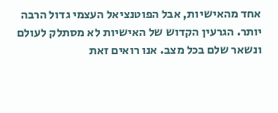אחד מהאישיות, אבל הפוטנציאל העצמי גדול הרבה יותר. הגרעין הקדוש של האישיות לא מסתלק לעולם ונשאר שלם בכל מצב. אנו רואים זאת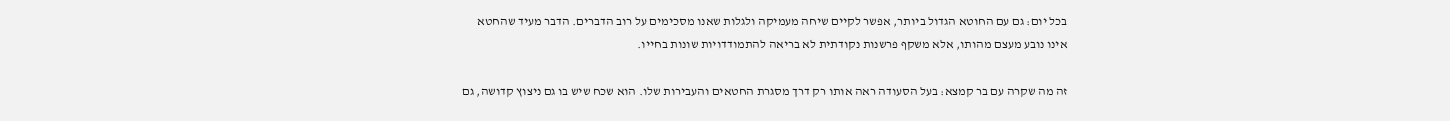בכל יום: גם עם החוטא הגדול ביותר, אפשר לקיים שיחה מעמיקה ולגלות שאנו מסכימים על רוב הדברים. הדבר מעיד שהחטא אינו נובע מעצם מהותו, אלא משקף פרשנות נקודתית לא בריאה להתמודדויות שונות בחייו.

זה מה שקרה עם בר קמצא: בעל הסעודה ראה אותו רק דרך מסגרת החטאים והעבירות שלו. הוא שכח שיש בו גם ניצוץ קדושה, גם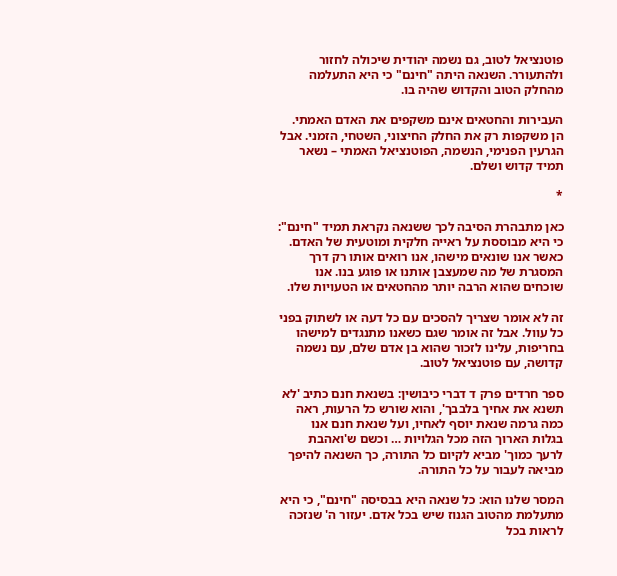פוטנציאל לטוב, גם נשמה יהודית שיכולה לחזור ולהתעורר. השנאה היתה "חינם" כי היא התעלמה מהחלק הטוב והקדוש שהיה בו.

העבירות והחטאים אינם משקפים את האדם האמתי. הן משקפות רק את החלק החיצוני, השטחי, הזמני. אבל הגרעין הפנימי, הנשמה, הפוטנציאל האמתי – נשאר תמיד קדוש ושלם.

*

כאן מתבהרת הסיבה לכך ששנאה נקראת תמיד "חינם": כי היא מבוססת על ראייה חלקית ומוטעית של האדם. כאשר אנו שונאים מישהו, אנו רואים אותו רק דרך המסגרת של מה שמעצבן אותנו או פוגע בנו. אנו שוכחים שהוא הרבה יותר מהחטאים או הטעויות שלו.

זה לא אומר שצריך להסכים עם כל דעה או לשתוק בפני כל עוול. אבל זה אומר שגם כשאנו מתנגדים למישהו בחריפות, עלינו לזכור שהוא בן אדם שלם, עם נשמה קדושה, עם פוטנציאל לטוב.

ספר חרדים פרק ד דברי כיבושין: בשנאת חנם כתיב 'לא תשנא את אחיך בלבבך', והוא שורש כל הרעות, ראה כמה גרמה שנאת יוסף לאחיו, ועל שנאת חנם אנו בגלות הארוך הזה מכל הגלויות … וכשם ש'ואהבת לרעך כמוך' מביא לקיום כל התורה, כך השנאה להיפך מביאה לעבור על כל התורה.

המסר שלנו הוא: כל שנאה היא בבסיסה "חינם", כי היא מתעלמת מהטוב הגנוז שיש בכל אדם. יעזור ה' שנזכה לראות בכל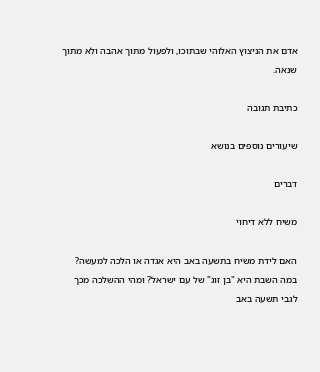אדם את הניצוץ האלוהי שבתוכו, ולפעול מתוך אהבה ולא מתוך שנאה.

כתיבת תגובה

שיעורים נוספים בנושא

דברים

משיח ללא דיחוי

האם לידת משיח בתשעה באב היא אגדה או הלכה למעשה? במה השבת היא "בן זוג" של עם ישראל? ומהי ההשלכה מכך לגבי תשעה באב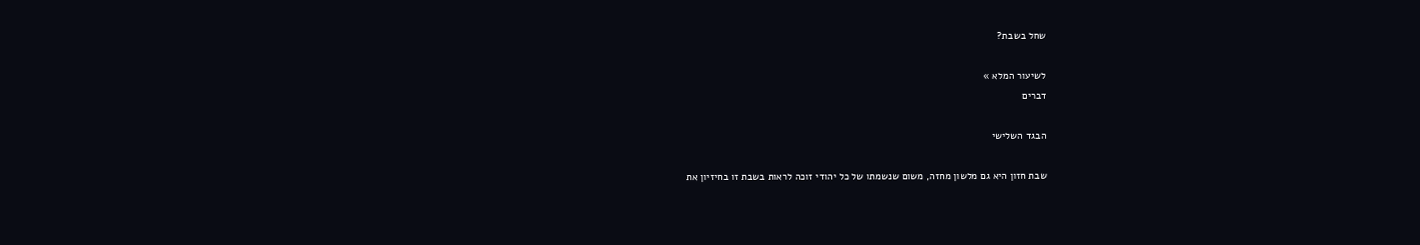שחל בשבת?

לשיעור המלא »
דברים

הבגד השלישי

שבת חזון היא גם מלשון מחזה, משום שנשמתו של כל יהודי זוכה לראות בשבת זו בחיזיון את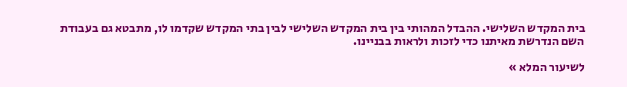בית המקדש השלישי. ההבדל המהותי בין בית המקדש השלישי לבין בתי המקדש שקדמו לו, מתבטא גם בעבודת השם הנדרשת מאיתנו כדי לזכות ולראות בבניינו.

לשיעור המלא »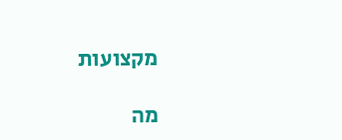מקצועות

מה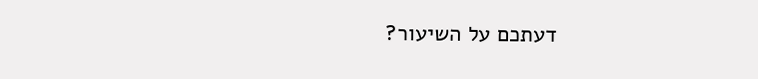דעתכם על השיעור?